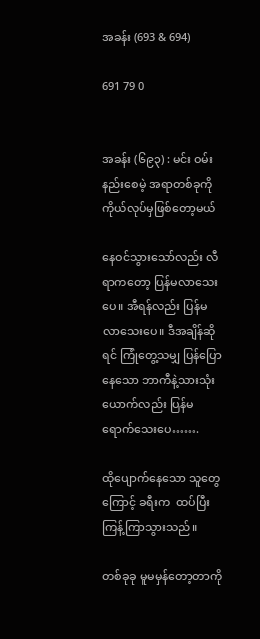အခန်း (693 & 694)

691 79 0


အခန်း (၆၉၃) : မင်း ဝမ်းနည်းစေမဲ့ အရာတစ်ခုကို ကိုယ်လုပ်မှဖြစ်တော့မယ်

နေဝင်သွားသော်လည်း လီရာကတော့ ပြန်မလာသေးပေ။ အီရန်လည်း ပြန်မလာသေးပေ။ ဒီအချိန်ဆိုရင် ကြုံတွေ့သမျှ ပြန်ပြောနေသော ဘာကီနဲ့သားသုံးယောက်လည်း ပြန်မရောက်သေးပေ…….

ထိုပျောက်နေသော သူတွေကြောင့် ခရီးက  ထပ်ပြီး ကြန့်ကြာသွားသည်။

တစ်ခုခု မူမမှန်တော့တာကို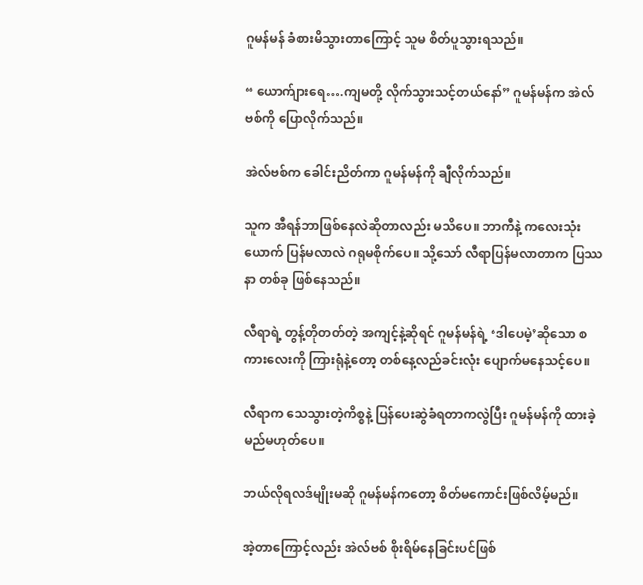ဂူမန်မန် ခံစားမိသွားတာကြောင့် သူမ စိတ်ပူသွားရသည်။

“ ယောက်ျားရေ….ကျမတို့ လိုက်သွားသင့်တယ်နော်” ဂူမန်မန်က အဲလ်ဗစ်ကို ပြောလိုက်သည်။

အဲလ်ဗစ်က ခေါင်းညိတ်ကာ ဂူမန်မန်ကို ချီလိုက်သည်။

သူက အီရန်ဘာဖြစ်နေလဲဆိုတာလည်း မသိပေ။ ဘာကီနဲ့ ကလေးသုံးယောက် ပြန်မလာလဲ ဂရုမစိုက်ပေ။ သို့သော် လီရာပြန်မလာတာက ပြဿနာ တစ်ခု ဖြစ်နေသည်။

လီရာရဲ့ တွန့်တိုတတ်တဲ့ အကျင့်နဲ့ဆိုရင် ဂူမန်မန်ရဲ့ ‘ဒါပေမဲ့’ဆိုသော စကားလေးကို ကြားရုံနဲ့တော့ တစ်နေ့လည်ခင်းလုံး ပျောက်မနေသင့်ပေ။

လီရာက သေသွားတဲ့ကိစ္စနဲ့ ပြန်ပေးဆွဲခံရတာကလွဲပြီး ဂူမန်မန်ကို ထားခဲ့မည်မဟုတ်ပေ။

ဘယ်လိုရလဒ်မျိုးမဆို ဂူမန်မန်ကတော့ စိတ်မကောင်းဖြစ်လိမ့်မည်။

အဲ့တာကြောင့်လည်း အဲလ်ဗစ် စိုးရိမ်နေခြင်းပင်ဖြစ်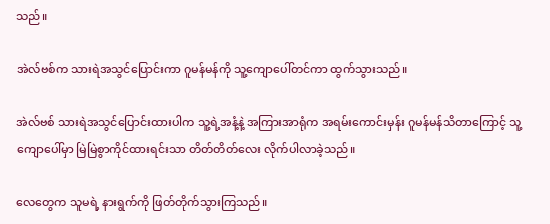သည်။

အဲလ်ဗစ်က သားရဲအသွင်ပြောင်းကာ ဂူမန်မန်ကို သူ့ကျောပေါ်တင်ကာ ထွက်သွားသည်။

အဲလ်ဗစ် သားရဲအသွင်ပြောင်းထားပါက သူ့ရဲ့အနံ့နဲ့ အကြားအာရုံက အရမ်းကောင်းမှန်း ဂူမန်မန်သိတာကြောင့် သူ့ကျောပေါ်မှာ မြဲမြဲစွာကိုင်ထားရင်းသာ တိတ်တိတ်လေး လိုက်ပါလာခဲ့သည်။

လေတွေက သူမရဲ့ နားရွက်ကို ဖြတ်တိုက်သွားကြသည်။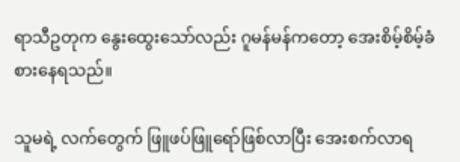ရာသီဥတုက နွေးထွေးသော်လည်း ဂူမန်မန်ကတော့ အေးစိမ့်စိမ့်ခံစားနေရသည်။

သူမရဲ့ လက်တွေက် ဖြူဖပ်ဖြူရော်ဖြစ်လာပြီး အေးစက်လာရ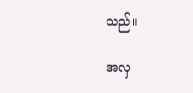သည်။

အလှ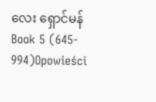လေး ရှောင်မန် Book 5 (645- 994)Opowieści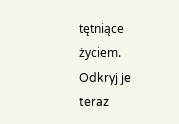tętniące życiem. Odkryj je teraz